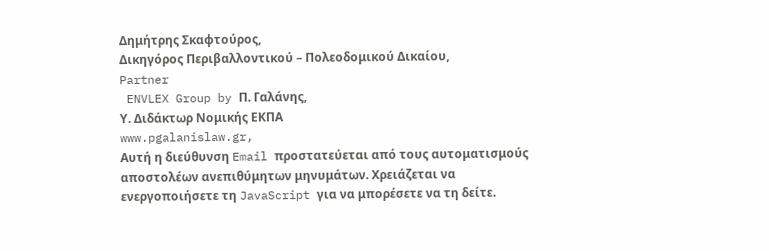Δημήτρης Σκαφτούρος,
Δικηγόρος Περιβαλλοντικού – Πολεοδομικού Δικαίου,
Partner
 ENVLEX Group by Π. Γαλάνης,
Υ. Διδάκτωρ Νομικής ΕΚΠΑ
www.pgalanislaw.gr,
Αυτή η διεύθυνση Email προστατεύεται από τους αυτοματισμούς αποστολέων ανεπιθύμητων μηνυμάτων. Χρειάζεται να ενεργοποιήσετε τη JavaScript για να μπορέσετε να τη δείτε.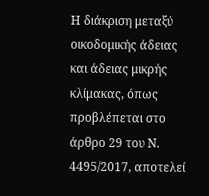Η διάκριση μεταξύ οικοδομικής άδειας και άδειας μικρής κλίμακας, όπως προβλέπεται στο άρθρο 29 του Ν. 4495/2017, αποτελεί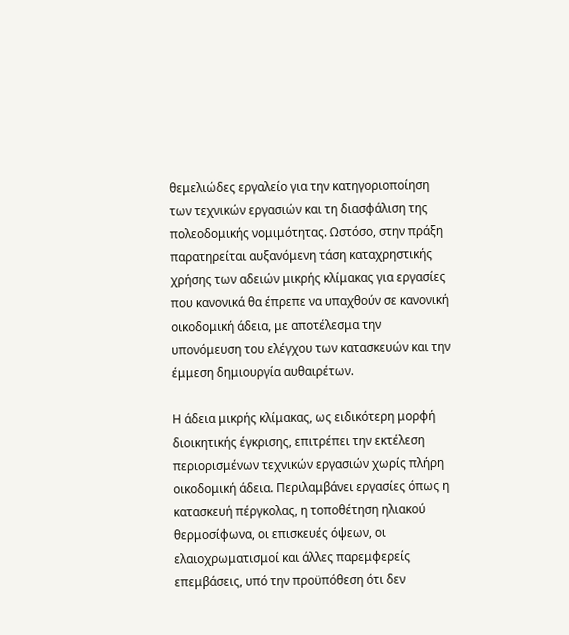θεμελιώδες εργαλείο για την κατηγοριοποίηση των τεχνικών εργασιών και τη διασφάλιση της πολεοδομικής νομιμότητας. Ωστόσο, στην πράξη παρατηρείται αυξανόμενη τάση καταχρηστικής χρήσης των αδειών μικρής κλίμακας για εργασίες που κανονικά θα έπρεπε να υπαχθούν σε κανονική οικοδομική άδεια, με αποτέλεσμα την υπονόμευση του ελέγχου των κατασκευών και την έμμεση δημιουργία αυθαιρέτων.

Η άδεια μικρής κλίμακας, ως ειδικότερη μορφή διοικητικής έγκρισης, επιτρέπει την εκτέλεση περιορισμένων τεχνικών εργασιών χωρίς πλήρη οικοδομική άδεια. Περιλαμβάνει εργασίες όπως η κατασκευή πέργκολας, η τοποθέτηση ηλιακού θερμοσίφωνα, οι επισκευές όψεων, οι ελαιοχρωματισμοί και άλλες παρεμφερείς επεμβάσεις, υπό την προϋπόθεση ότι δεν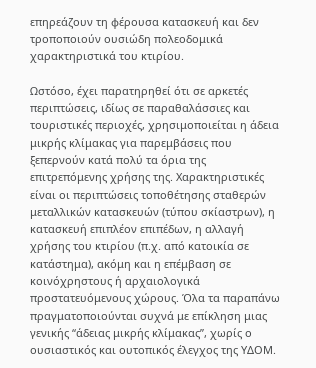επηρεάζουν τη φέρουσα κατασκευή και δεν τροποποιούν ουσιώδη πολεοδομικά χαρακτηριστικά του κτιρίου.

Ωστόσο, έχει παρατηρηθεί ότι σε αρκετές περιπτώσεις, ιδίως σε παραθαλάσσιες και τουριστικές περιοχές, χρησιμοποιείται η άδεια μικρής κλίμακας για παρεμβάσεις που ξεπερνούν κατά πολύ τα όρια της επιτρεπόμενης χρήσης της. Χαρακτηριστικές είναι οι περιπτώσεις τοποθέτησης σταθερών μεταλλικών κατασκευών (τύπου σκίαστρων), η κατασκευή επιπλέον επιπέδων, η αλλαγή χρήσης του κτιρίου (π.χ. από κατοικία σε κατάστημα), ακόμη και η επέμβαση σε κοινόχρηστους ή αρχαιολογικά προστατευόμενους χώρους. Όλα τα παραπάνω πραγματοποιούνται συχνά με επίκληση μιας γενικής “άδειας μικρής κλίμακας”, χωρίς ο ουσιαστικός και ουτοπικός έλεγχος της ΥΔΟΜ.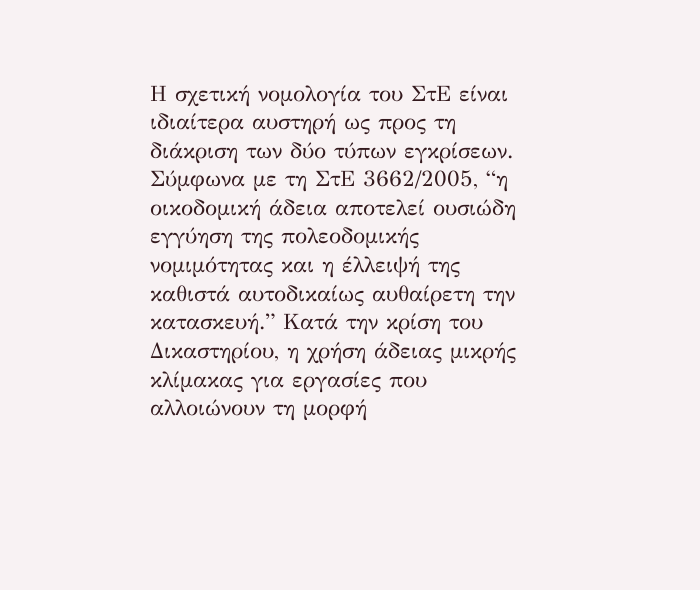Η σχετική νομολογία του ΣτΕ είναι ιδιαίτερα αυστηρή ως προς τη διάκριση των δύο τύπων εγκρίσεων. Σύμφωνα με τη ΣτΕ 3662/2005, “η οικοδομική άδεια αποτελεί ουσιώδη εγγύηση της πολεοδομικής νομιμότητας και η έλλειψή της καθιστά αυτοδικαίως αυθαίρετη την κατασκευή.” Κατά την κρίση του Δικαστηρίου, η χρήση άδειας μικρής κλίμακας για εργασίες που αλλοιώνουν τη μορφή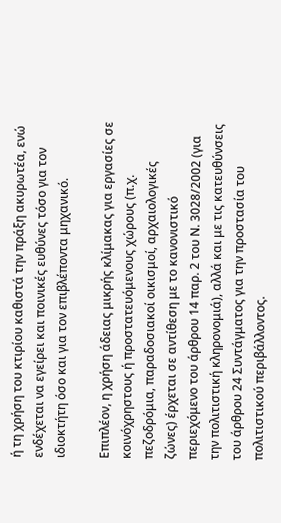ή τη χρήση του κτιρίου καθιστά την πράξη ακυρωτέα, ενώ ενδέχεται να εγείρει και ποινικές ευθύνες τόσο για τον ιδιοκτήτη όσο και για τον επιβλέποντα μηχανικό.

Επιπλέον, η χρήση άδειας μικρής κλίμακας για εργασίες σε κοινόχρηστους ή προστατευόμενους χώρους (π.χ. πεζοδρόμια, παραδοσιακοί οικισμοί, αρχαιολογικές ζώνες) έρχεται σε αντίθεση με το κανονιστικό περιεχόμενο του άρθρου 14 παρ. 2 του Ν. 3028/2002 (για την πολιτιστική κληρονομιά), αλλά και με τις κατευθύνσεις του άρθρου 24 Συντάγματος για την προστασία του πολιτιστικού περιβάλλοντος.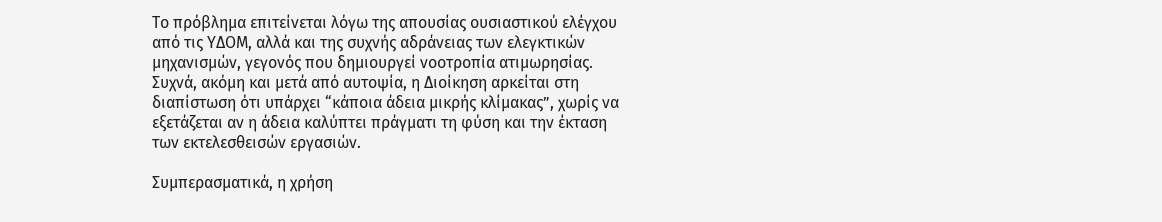Το πρόβλημα επιτείνεται λόγω της απουσίας ουσιαστικού ελέγχου από τις ΥΔΟΜ, αλλά και της συχνής αδράνειας των ελεγκτικών μηχανισμών, γεγονός που δημιουργεί νοοτροπία ατιμωρησίας. Συχνά, ακόμη και μετά από αυτοψία, η Διοίκηση αρκείται στη διαπίστωση ότι υπάρχει “κάποια άδεια μικρής κλίμακας”, χωρίς να εξετάζεται αν η άδεια καλύπτει πράγματι τη φύση και την έκταση των εκτελεσθεισών εργασιών.

Συμπερασματικά, η χρήση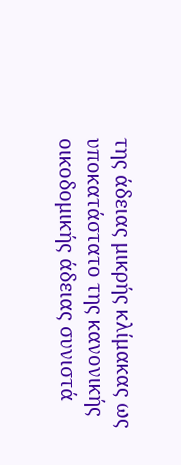της άδειας μικρής κλίμακας ως υποκατάστατο της κανονικής οικοδομικής άδειας συνιστά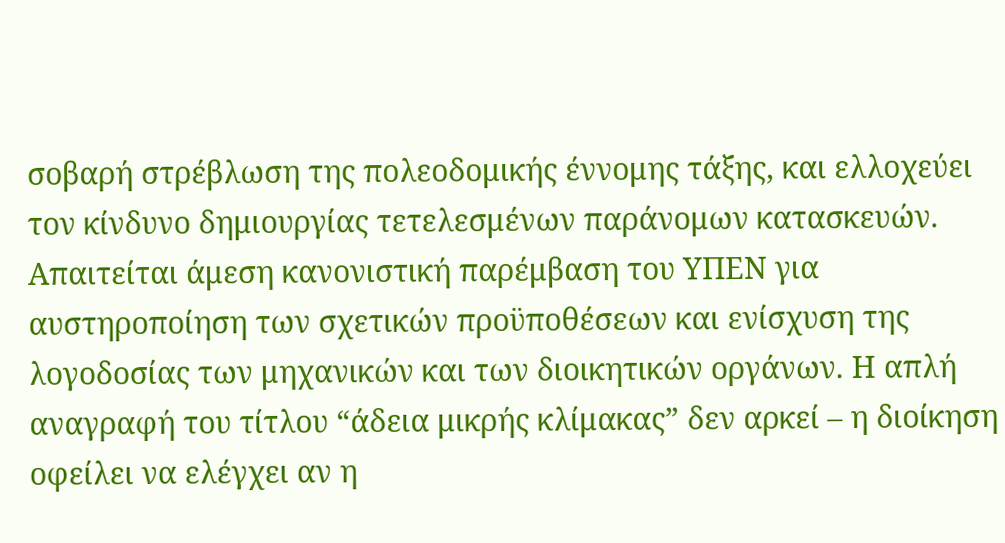σοβαρή στρέβλωση της πολεοδομικής έννομης τάξης, και ελλοχεύει τον κίνδυνο δημιουργίας τετελεσμένων παράνομων κατασκευών. Απαιτείται άμεση κανονιστική παρέμβαση του ΥΠΕΝ για αυστηροποίηση των σχετικών προϋποθέσεων και ενίσχυση της λογοδοσίας των μηχανικών και των διοικητικών οργάνων. Η απλή αναγραφή του τίτλου “άδεια μικρής κλίμακας” δεν αρκεί – η διοίκηση οφείλει να ελέγχει αν η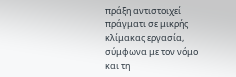πράξη αντιστοιχεί πράγματι σε μικρής κλίμακας εργασία, σύμφωνα με τον νόμο και τη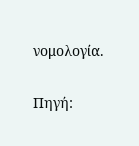νομολογία.

Πηγή: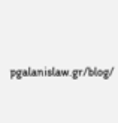pgalanislaw.gr/blog/